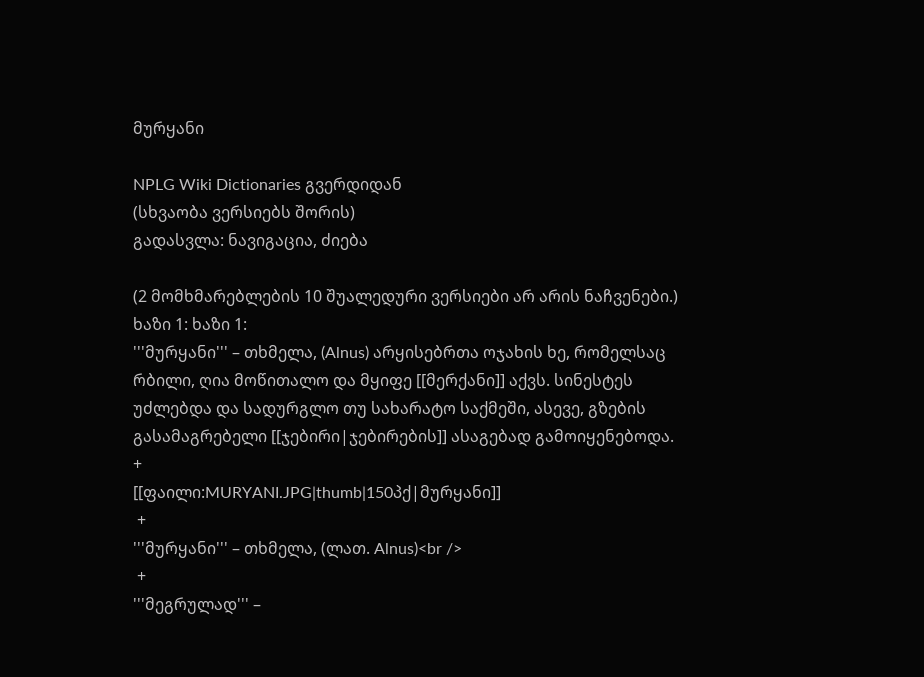მურყანი

NPLG Wiki Dictionaries გვერდიდან
(სხვაობა ვერსიებს შორის)
გადასვლა: ნავიგაცია, ძიება

(2 მომხმარებლების 10 შუალედური ვერსიები არ არის ნაჩვენები.)
ხაზი 1: ხაზი 1:
'''მურყანი''' – თხმელა, (Alnus) არყისებრთა ოჯახის ხე, რომელსაც რბილი, ღია მოწითალო და მყიფე [[მერქანი]] აქვს. სინესტეს უძლებდა და სადურგლო თუ სახარატო საქმეში, ასევე, გზების გასამაგრებელი [[ჯებირი|ჯებირების]] ასაგებად გამოიყენებოდა.
+
[[ფაილი:MURYANI.JPG|thumb|150პქ|მურყანი]]
 +
'''მურყანი''' – თხმელა, (ლათ. Alnus)<br />
 +
'''მეგრულად''' –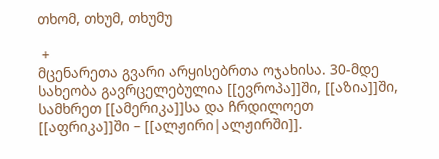თხომ, თხუმ, თხუმუ

 +
მცენარეთა გვარი არყისებრთა ოჯახისა. 30-მდე სახეობა გავრცელებულია [[ევროპა]]ში, [[აზია]]ში, სამხრეთ [[ამერიკა]]სა და ჩრდილოეთ [[აფრიკა]]ში – [[ალჟირი|ალჟირში]].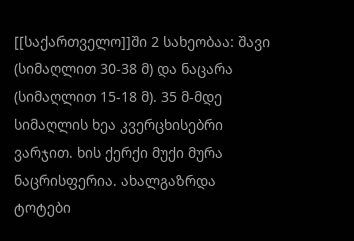[[საქართველო]]ში 2 სახეობაა: შავი (სიმაღლით 30-38 მ) და ნაცარა (სიმაღლით 15-18 მ). 35 მ-მდე სიმაღლის ხეა კვერცხისებრი ვარჯით. ხის ქერქი მუქი მურა ნაცრისფერია. ახალგაზრდა ტოტები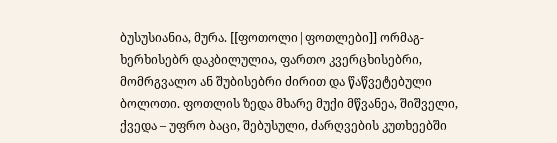ბუსუსიანია, მურა. [[ფოთოლი|ფოთლები]] ორმაგ- ხერხისებრ დაკბილულია, ფართო კვერცხისებრი, მომრგვალო ან შუბისებრი ძირით და წაწვეტებული ბოლოთი. ფოთლის ზედა მხარე მუქი მწვანეა, შიშველი, ქვედა – უფრო ბაცი, შებუსული, ძარღვების კუთხეებში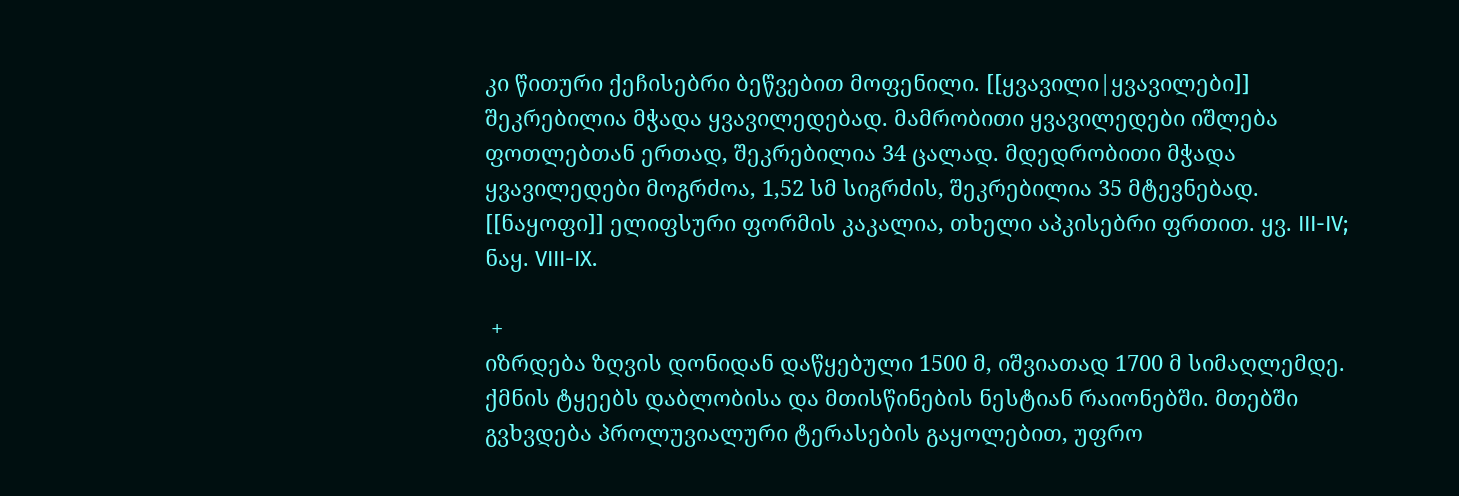კი წითური ქეჩისებრი ბეწვებით მოფენილი. [[ყვავილი|ყვავილები]] შეკრებილია მჭადა ყვავილედებად. მამრობითი ყვავილედები იშლება ფოთლებთან ერთად, შეკრებილია 34 ცალად. მდედრობითი მჭადა ყვავილედები მოგრძოა, 1,52 სმ სიგრძის, შეკრებილია 35 მტევნებად. [[ნაყოფი]] ელიფსური ფორმის კაკალია, თხელი აპკისებრი ფრთით. ყვ. III-IV; ნაყ. VIII-IX.

 +
იზრდება ზღვის დონიდან დაწყებული 1500 მ, იშვიათად 1700 მ სიმაღლემდე. ქმნის ტყეებს დაბლობისა და მთისწინების ნესტიან რაიონებში. მთებში გვხვდება პროლუვიალური ტერასების გაყოლებით, უფრო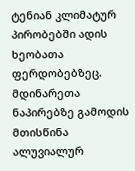ტენიან კლიმატურ პირობებში ადის ხეობათა ფერდობებზეც. მდინარეთა ნაპირებზე გამოდის მთისწინა ალუვიალურ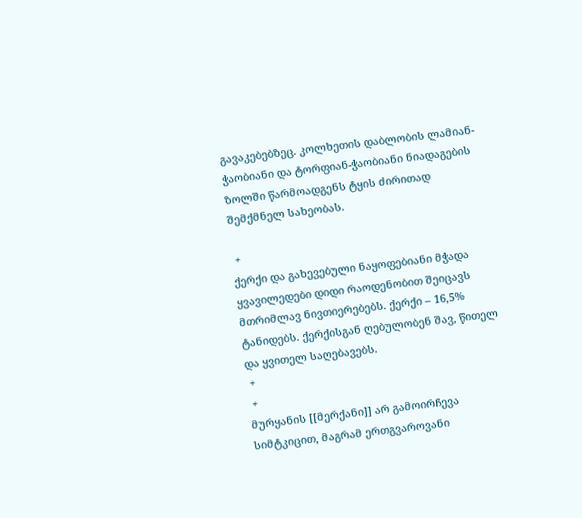გავაკებებზეც. კოლხეთის დაბლობის ლამიან-ჭაობიანი და ტორფიან-ჭაობიანი ნიადაგების ზოლში წარმოადგენს ტყის ძირითად შემქმნელ სახეობას.

 +
ქერქი და გახევებული ნაყოფებიანი მჭადა ყვავილედები დიდი რაოდენობით შეიცავს მთრიმლავ ნივთიერებებს. ქერქი – 16,5% ტანიდებს. ქერქისგან ღებულობენ შავ, წითელ და ყვითელ საღებავებს.
 +
 +
მურყანის [[მერქანი]] არ გამოირჩევა სიმტკიცით, მაგრამ ერთგვაროვანი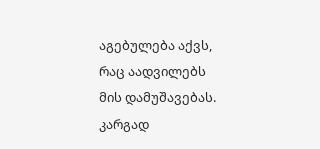აგებულება აქვს, რაც აადვილებს მის დამუშავებას. კარგად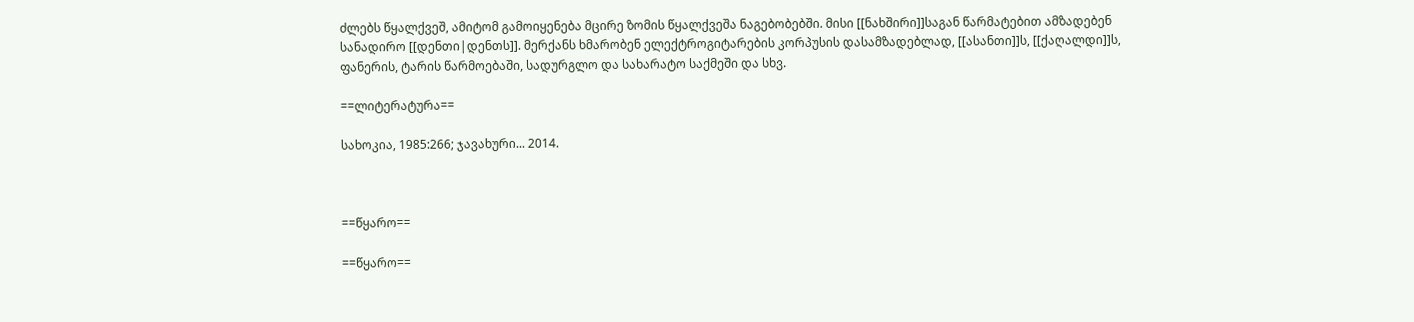ძლებს წყალქვეშ, ამიტომ გამოიყენება მცირე ზომის წყალქვეშა ნაგებობებში. მისი [[ნახშირი]]საგან წარმატებით ამზადებენ სანადირო [[დენთი|დენთს]]. მერქანს ხმარობენ ელექტროგიტარების კორპუსის დასამზადებლად, [[ასანთი]]ს, [[ქაღალდი]]ს, ფანერის, ტარის წარმოებაში, სადურგლო და სახარატო საქმეში და სხვ.

==ლიტერატურა==

სახოკია, 1985:266; ჯავახური... 2014.



==წყარო==

==წყარო==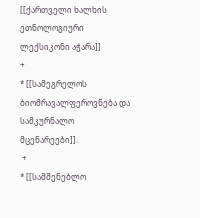[[ქართველი ხალხის ეთნოლოგიური ლექსიკონი აჭარა]]
+
* [[სამეგრელოს ბიომრავალფეროვნება და სამკურნალო მცენარეები]].
 +
* [[სამშენებლო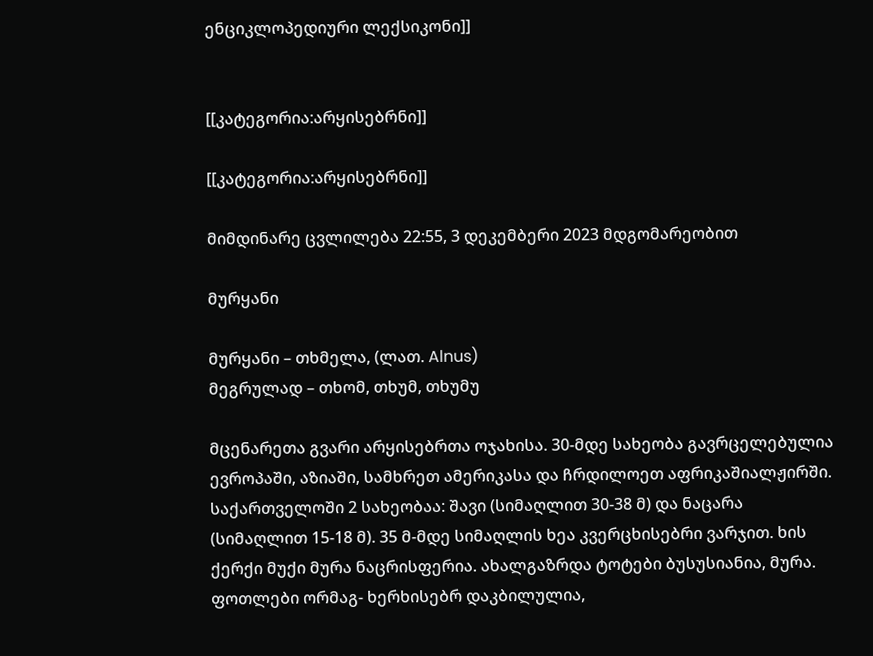ენციკლოპედიური ლექსიკონი]]


[[კატეგორია:არყისებრნი]]

[[კატეგორია:არყისებრნი]]

მიმდინარე ცვლილება 22:55, 3 დეკემბერი 2023 მდგომარეობით

მურყანი

მურყანი – თხმელა, (ლათ. Alnus)
მეგრულად – თხომ, თხუმ, თხუმუ

მცენარეთა გვარი არყისებრთა ოჯახისა. 30-მდე სახეობა გავრცელებულია ევროპაში, აზიაში, სამხრეთ ამერიკასა და ჩრდილოეთ აფრიკაშიალჟირში. საქართველოში 2 სახეობაა: შავი (სიმაღლით 30-38 მ) და ნაცარა (სიმაღლით 15-18 მ). 35 მ-მდე სიმაღლის ხეა კვერცხისებრი ვარჯით. ხის ქერქი მუქი მურა ნაცრისფერია. ახალგაზრდა ტოტები ბუსუსიანია, მურა. ფოთლები ორმაგ- ხერხისებრ დაკბილულია,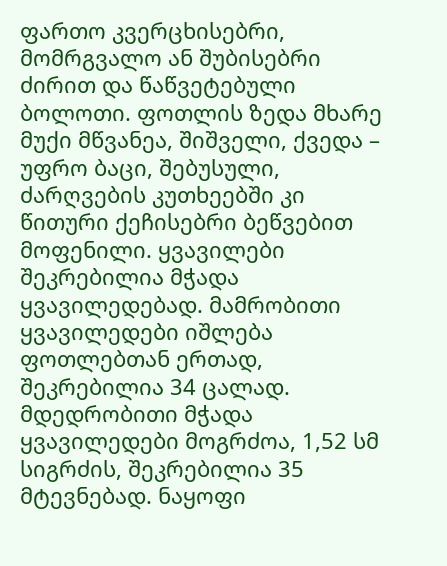ფართო კვერცხისებრი, მომრგვალო ან შუბისებრი ძირით და წაწვეტებული ბოლოთი. ფოთლის ზედა მხარე მუქი მწვანეა, შიშველი, ქვედა – უფრო ბაცი, შებუსული, ძარღვების კუთხეებში კი წითური ქეჩისებრი ბეწვებით მოფენილი. ყვავილები შეკრებილია მჭადა ყვავილედებად. მამრობითი ყვავილედები იშლება ფოთლებთან ერთად, შეკრებილია 34 ცალად. მდედრობითი მჭადა ყვავილედები მოგრძოა, 1,52 სმ სიგრძის, შეკრებილია 35 მტევნებად. ნაყოფი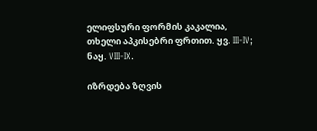ელიფსური ფორმის კაკალია, თხელი აპკისებრი ფრთით. ყვ. III-IV; ნაყ. VIII-IX.

იზრდება ზღვის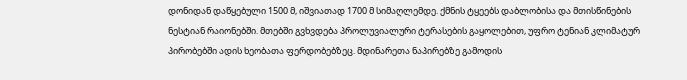დონიდან დაწყებული 1500 მ, იშვიათად 1700 მ სიმაღლემდე. ქმნის ტყეებს დაბლობისა და მთისწინების ნესტიან რაიონებში. მთებში გვხვდება პროლუვიალური ტერასების გაყოლებით, უფრო ტენიან კლიმატურ პირობებში ადის ხეობათა ფერდობებზეც. მდინარეთა ნაპირებზე გამოდის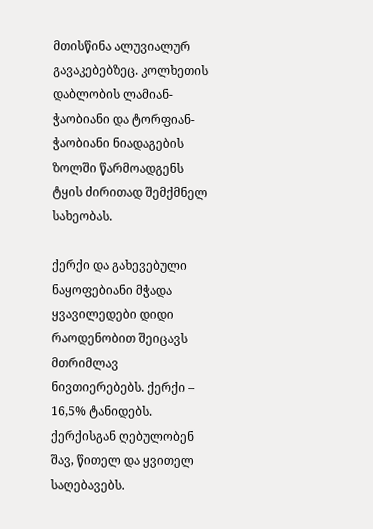მთისწინა ალუვიალურ გავაკებებზეც. კოლხეთის დაბლობის ლამიან-ჭაობიანი და ტორფიან-ჭაობიანი ნიადაგების ზოლში წარმოადგენს ტყის ძირითად შემქმნელ სახეობას.

ქერქი და გახევებული ნაყოფებიანი მჭადა ყვავილედები დიდი რაოდენობით შეიცავს მთრიმლავ ნივთიერებებს. ქერქი – 16,5% ტანიდებს. ქერქისგან ღებულობენ შავ, წითელ და ყვითელ საღებავებს.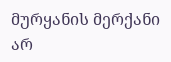მურყანის მერქანი არ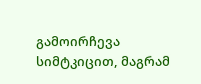გამოირჩევა სიმტკიცით, მაგრამ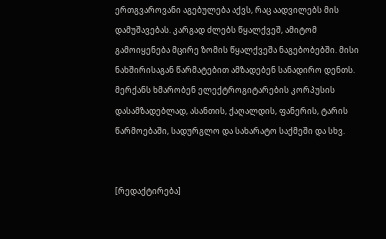ერთგვაროვანი აგებულება აქვს, რაც აადვილებს მის დამუშავებას. კარგად ძლებს წყალქვეშ, ამიტომ გამოიყენება მცირე ზომის წყალქვეშა ნაგებობებში. მისი ნახშირისაგან წარმატებით ამზადებენ სანადირო დენთს. მერქანს ხმარობენ ელექტროგიტარების კორპუსის დასამზადებლად, ასანთის, ქაღალდის, ფანერის, ტარის წარმოებაში, სადურგლო და სახარატო საქმეში და სხვ.


[რედაქტირება]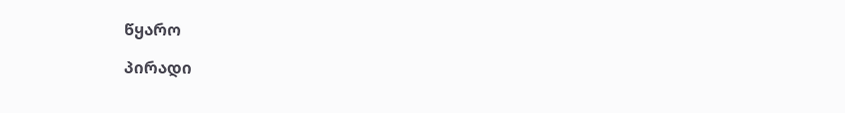წყარო

პირადი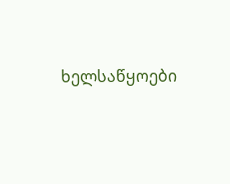ხელსაწყოები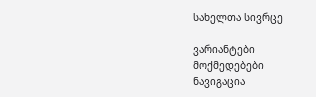სახელთა სივრცე

ვარიანტები
მოქმედებები
ნავიგაცია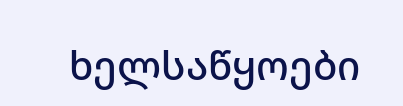ხელსაწყოები